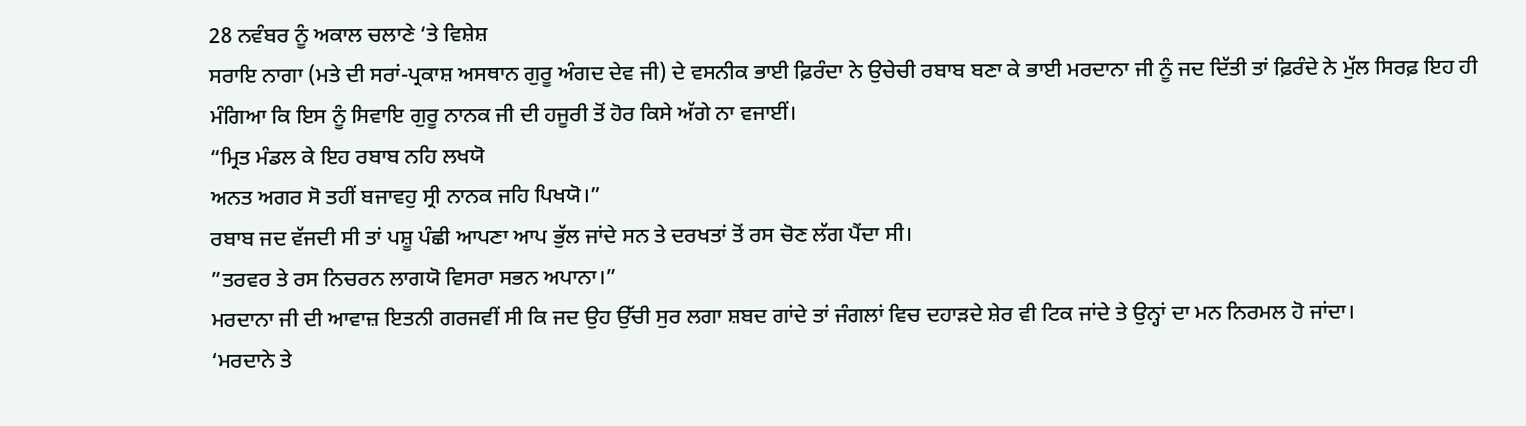28 ਨਵੰਬਰ ਨੂੰ ਅਕਾਲ ਚਲਾਣੇ ‘ਤੇ ਵਿਸ਼ੇਸ਼
ਸਰਾਇ ਨਾਗਾ (ਮਤੇ ਦੀ ਸਰਾਂ-ਪ੍ਰਕਾਸ਼ ਅਸਥਾਨ ਗੁਰੂ ਅੰਗਦ ਦੇਵ ਜੀ) ਦੇ ਵਸਨੀਕ ਭਾਈ ਫ਼ਿਰੰਦਾ ਨੇ ਉਚੇਚੀ ਰਬਾਬ ਬਣਾ ਕੇ ਭਾਈ ਮਰਦਾਨਾ ਜੀ ਨੂੰ ਜਦ ਦਿੱਤੀ ਤਾਂ ਫ਼ਿਰੰਦੇ ਨੇ ਮੁੱਲ ਸਿਰਫ਼ ਇਹ ਹੀ ਮੰਗਿਆ ਕਿ ਇਸ ਨੂੰ ਸਿਵਾਇ ਗੁਰੂ ਨਾਨਕ ਜੀ ਦੀ ਹਜੂਰੀ ਤੋਂ ਹੋਰ ਕਿਸੇ ਅੱਗੇ ਨਾ ਵਜਾਈਂ।
“ਮ੍ਰਿਤ ਮੰਡਲ ਕੇ ਇਹ ਰਬਾਬ ਨਹਿ ਲਖਯੋ
ਅਨਤ ਅਗਰ ਸੋ ਤਹੀਂ ਬਜਾਵਹੁ ਸ੍ਰੀ ਨਾਨਕ ਜਹਿ ਪਿਖਯੋ।”
ਰਬਾਬ ਜਦ ਵੱਜਦੀ ਸੀ ਤਾਂ ਪਸ਼ੂ ਪੰਛੀ ਆਪਣਾ ਆਪ ਭੁੱਲ ਜਾਂਦੇ ਸਨ ਤੇ ਦਰਖਤਾਂ ਤੋਂ ਰਸ ਚੋਣ ਲੱਗ ਪੈਂਦਾ ਸੀ।
”ਤਰਵਰ ਤੇ ਰਸ ਨਿਚਰਨ ਲਾਗਯੋ ਵਿਸਰਾ ਸਭਨ ਅਪਾਨਾ।”
ਮਰਦਾਨਾ ਜੀ ਦੀ ਆਵਾਜ਼ ਇਤਨੀ ਗਰਜਵੀਂ ਸੀ ਕਿ ਜਦ ਉਹ ਉੱਚੀ ਸੁਰ ਲਗਾ ਸ਼ਬਦ ਗਾਂਦੇ ਤਾਂ ਜੰਗਲਾਂ ਵਿਚ ਦਹਾੜਦੇ ਸ਼ੇਰ ਵੀ ਟਿਕ ਜਾਂਦੇ ਤੇ ਉਨ੍ਹਾਂ ਦਾ ਮਨ ਨਿਰਮਲ ਹੋ ਜਾਂਦਾ।
‘ਮਰਦਾਨੇ ਤੇ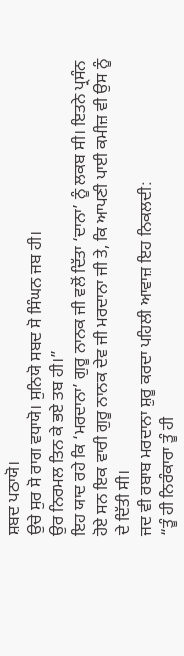ਸ਼ਬਦ ਪਠਾਯੋ।
ਉਚੇ ਸੁਰ ਸੋ ਰਾਗ ਵਧਾਯੋ। ਸੁਨਿਯੋ ਸਬਦ ਸੋ ਸਿੰਘਨ ਜਬ ਹੀ।
ਉਰ ਨਿਰਮਲ ਤਿਨ ਕੇ ਭਏ ਤਬ ਹੀ।”
ਇਹ ਯਾਦ ਰਹੇ ਕਿ ‘ਮਰਦਾਨਾ’ ਗੁਰੂ ਨਾਨਕ ਜੀ ਵਲੋਂ ਦਿੱਤਾ ‘ਦਾਨਾ’ ਨੂੰ ਲਕਬ ਸੀ। ਇਤਨੇ ਪ੍ਰਸੰਨ ਹੋਏ ਸਨ ਇਕ ਵਾਰੀ ਗੁਰੂ ਨਾਨਕ ਦੇਵ ਜੀ ਮਰਦਾਨਾ ਜੀ ਤੇ, ਕਿ ਆਪਣੀ ਪਾਈ ਕਮੀਜ਼ ਵੀ ਉਸ ਨੂੰ ਦੇ ਦਿੱਤੀ ਸੀ।
ਜਦ ਵੀ ਰਬਾਬ ਮਰਦਾਨਾ ਸ਼ੁਰੂ ਕਰਦਾ ਪਹਿਲੀ ਆਵਾਜ਼ ਇਹ ਨਿਕਲਦੀ:
“ਤੂੰ ਹੀ ਨਿਰੰਕਾਰਾ ਤੂੰ ਹੀ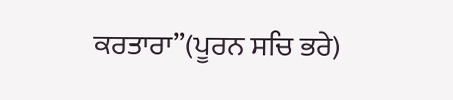ਕਰਤਾਰਾ”(ਪੂਰਨ ਸਚਿ ਭਰੇ)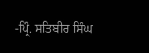-ਪ੍ਰਿੰ. ਸਤਿਬੀਰ ਸਿੰਘ